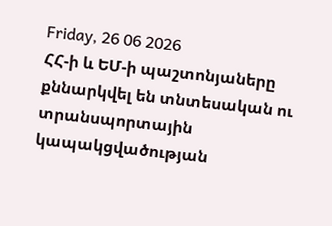Friday, 26 06 2026
ՀՀ-ի և ԵՄ-ի պաշտոնյաները քննարկվել են տնտեսական ու տրանսպորտային կապակցվածության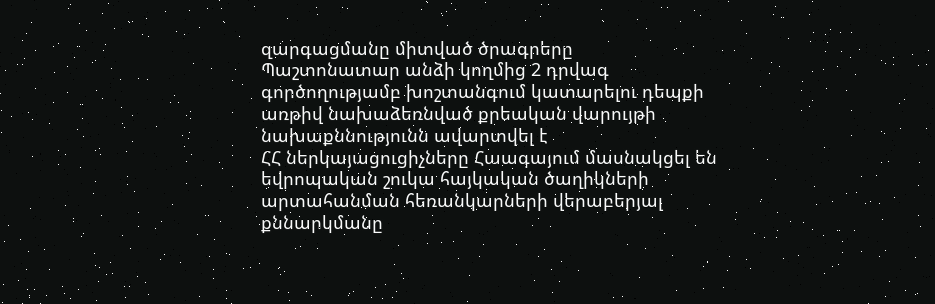զարգացմանը միտված ծրագրերը
Պաշտոնատար անձի կողմից 2 դրվագ գործողությամբ խոշտանգում կատարելու դեպքի առթիվ նախաձեռնված քրեական վարույթի նախաքննությունն ավարտվել է
ՀՀ ներկայացուցիչները Հաագայում մասնակցել են եվրոպական շուկա հայկական ծաղիկների արտահանման հեռանկարների վերաբերյալ քննարկմանը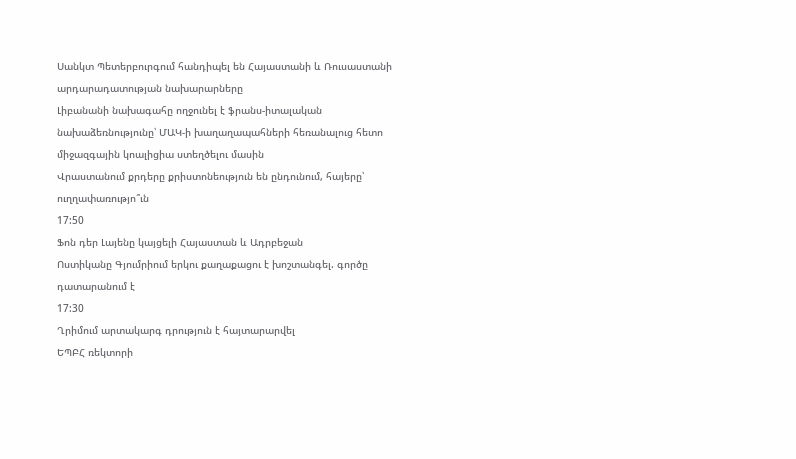Սանկտ Պետերբուրգում հանդիպել են Հայաստանի և Ռուսաստանի արդարադատության նախարարները
Լիբանանի նախագահը ողջունել է ֆրանս-իտալական նախաձեռնությունը՝ ՄԱԿ-ի խաղաղապահների հեռանալուց հետո միջազգային կոալիցիա ստեղծելու մասին
Վրաստանում քրդերը քրիստոնեություն են ընդունում, հայերը՝ ուղղափառությո՞ւն
17:50
Ֆոն դեր Լայենը կայցելի Հայաստան և Ադրբեջան
Ոստիկանը Գյումրիում երկու քաղաքացու է խոշտանգել. գործը դատարանում է
17:30
Ղրիմում արտակարգ դրություն է հայտարարվել
ԵՊԲՀ ռեկտորի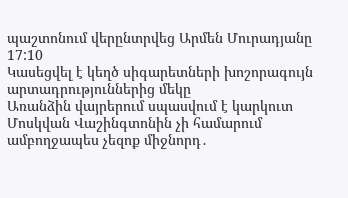պաշտոնում վերընտրվեց Արմեն Մուրադյանը
17:10
Կասեցվել է կեղծ սիգարետների խոշորագույն արտադրություններից մեկը
Առանձին վայրերում սպասվում է կարկուտ
Մոսկվան Վաշինգտոնին չի համարում ամբողջապես չեզոք միջնորդ․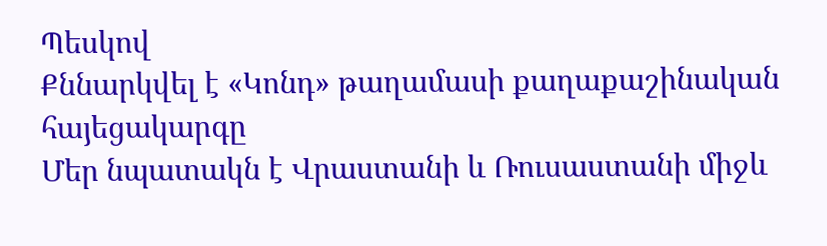Պեսկով
Քննարկվել է «Կոնդ» թաղամասի քաղաքաշինական հայեցակարգը
Մեր նպատակն է Վրաստանի և Ռուսաստանի միջև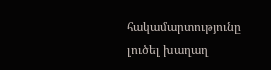հակամարտությունը լուծել խաղաղ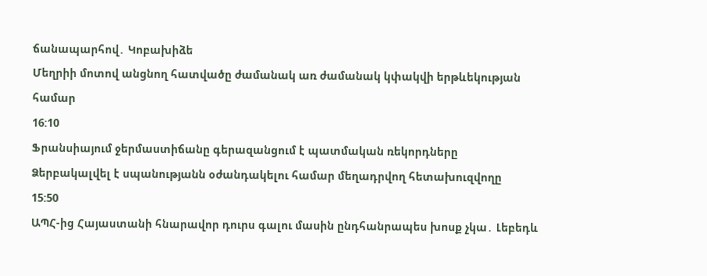ճանապարհով․ Կոբախիձե
Մեղրիի մոտով անցնող հատվածը ժամանակ առ ժամանակ կփակվի երթևեկության համար
16:10
Ֆրանսիայում ջերմաստիճանը գերազանցում է պատմական ռեկորդները
Ձերբակալվել է սպանությանն օժանդակելու համար մեղադրվող հետախուզվողը
15:50
ԱՊՀ-ից Հայաստանի հնարավոր դուրս գալու մասին ընդհանրապես խոսք չկա․ Լեբեդև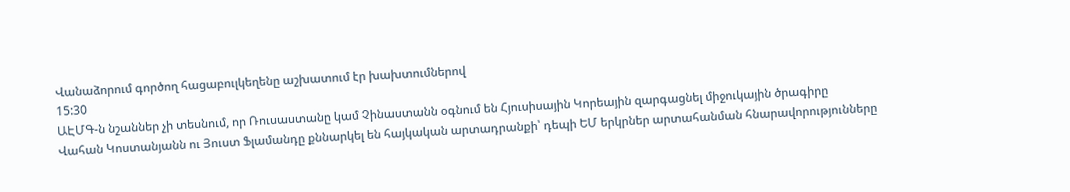Վանաձորում գործող հացաբուլկեղենը աշխատում էր խախտումներով
15:30
ԱԷՄԳ-ն նշաններ չի տեսնում, որ Ռուսաստանը կամ Չինաստանն օգնում են Հյուսիսային Կորեային զարգացնել միջուկային ծրագիրը
Վահան Կոստանյանն ու Յուստ Ֆլամանդը քննարկել են հայկական արտադրանքի՝ դեպի ԵՄ երկրներ արտահանման հնարավորությունները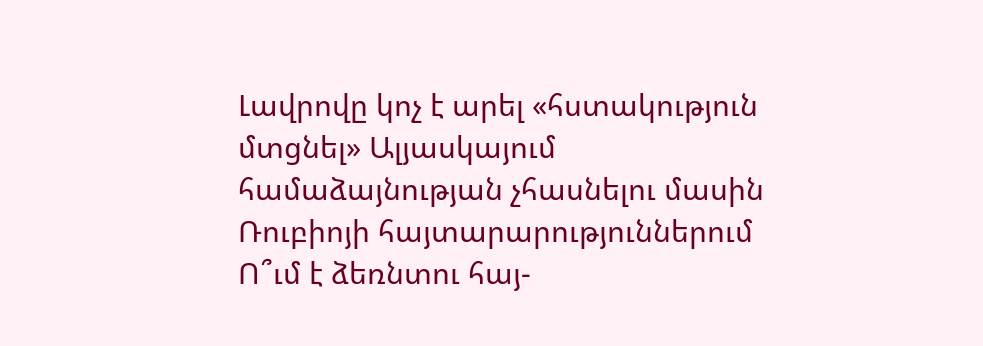Լավրովը կոչ է արել «հստակություն մտցնել» Ալյասկայում համաձայնության չհասնելու մասին Ռուբիոյի հայտարարություններում
Ո՞ւմ է ձեռնտու հայ-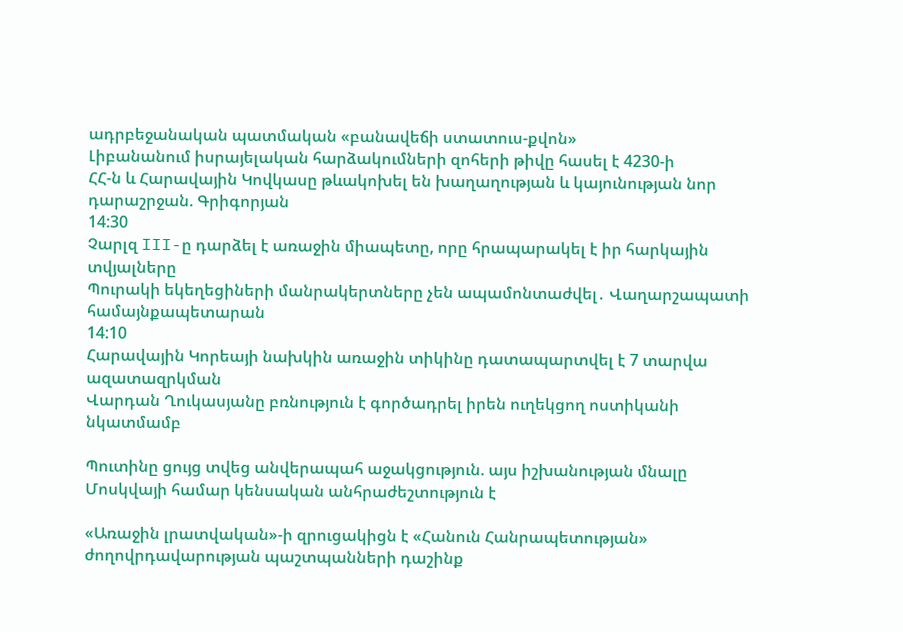ադրբեջանական պատմական «բանավեճի ստատուս-քվոն»
Լիբանանում իսրայելական հարձակումների զոհերի թիվը հասել է 4230-ի
ՀՀ-ն և Հարավային Կովկասը թևակոխել են խաղաղության և կայունության նոր դարաշրջան. Գրիգորյան
14:30
Չարլզ III-ը դարձել է առաջին միապետը, որը հրապարակել է իր հարկային տվյալները
Պուրակի եկեղեցիների մանրակերտները չեն ապամոնտաժվել․ Վաղարշապատի համայնքապետարան
14:10
Հարավային Կորեայի նախկին առաջին տիկինը դատապարտվել է 7 տարվա ազատազրկման
Վարդան Ղուկասյանը բռնություն է գործադրել իրեն ուղեկցող ոստիկանի նկատմամբ

Պուտինը ցույց տվեց անվերապահ աջակցություն. այս իշխանության մնալը Մոսկվայի համար կենսական անհրաժեշտություն է

«Առաջին լրատվական»-ի զրուցակիցն է «Հանուն Հանրապետության» ժողովրդավարության պաշտպանների դաշինք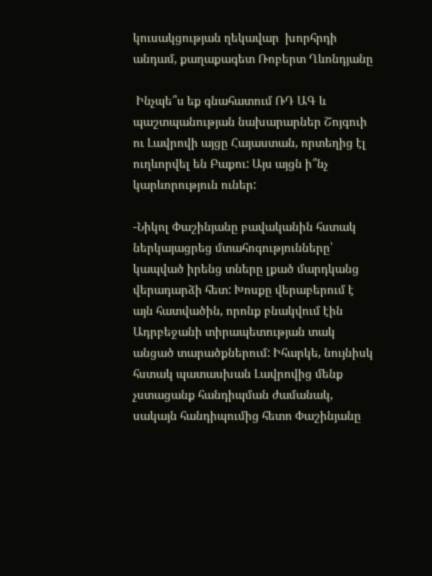կուսակցության ղեկավար  խորհրդի անդամ, քաղաքագետ Ռոբերտ Ղևոնդյանը

 Ինչպե՞ս եք գնահատում ՌԴ ԱԳ և պաշտպանության նախարարներ Շոյգուի ու Լավրովի այցը Հայաստան, որտեղից էլ ուղևորվել են Բաքու: Այս այցն ի՞նչ կարևորություն ուներ:

-Նիկոլ Փաշինյանը բավականին հստակ ներկայացրեց մտահոգությունները՝ կապված իրենց տները լքած մարդկանց վերադարձի հետ: Խոսքը վերաբերում է այն հատվածին, որոնք բնակվում էին Ադրբեջանի տիրապետության տակ անցած տարածքներում: Իհարկե, նույնիսկ հստակ պատասխան Լավրովից մենք չստացանք հանդիպման ժամանակ, սակայն հանդիպումից հետո Փաշինյանը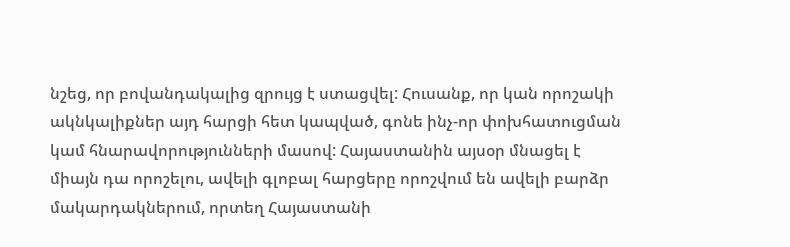նշեց, որ բովանդակալից զրույց է ստացվել: Հուսանք, որ կան որոշակի ակնկալիքներ այդ հարցի հետ կապված, գոնե ինչ-որ փոխհատուցման կամ հնարավորությունների մասով: Հայաստանին այսօր մնացել է միայն դա որոշելու, ավելի գլոբալ հարցերը որոշվում են ավելի բարձր մակարդակներում, որտեղ Հայաստանի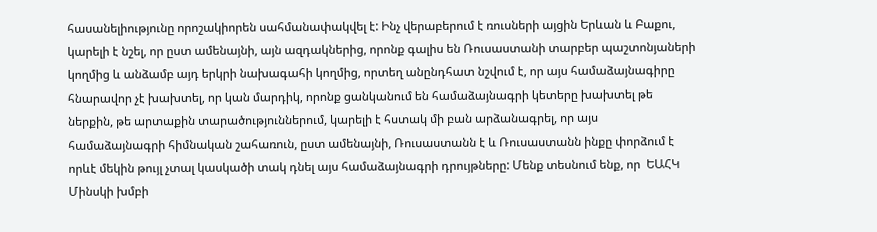հասանելիությունը որոշակիորեն սահմանափակվել է: Ինչ վերաբերում է ռուսների այցին Երևան և Բաքու, կարելի է նշել, որ ըստ ամենայնի, այն ազդակներից, որոնք գալիս են Ռուսաստանի տարբեր պաշտոնյաների կողմից և անձամբ այդ երկրի նախագահի կողմից, որտեղ անընդհատ նշվում է, որ այս համաձայնագիրը հնարավոր չէ խախտել, որ կան մարդիկ, որոնք ցանկանում են համաձայնագրի կետերը խախտել թե ներքին, թե արտաքին տարածություններում, կարելի է հստակ մի բան արձանագրել, որ այս համաձայնագրի հիմնական շահառուն, ըստ ամենայնի, Ռուսաստանն է և Ռուսաստանն ինքը փորձում է որևէ մեկին թույլ չտալ կասկածի տակ դնել այս համաձայնագրի դրույթները: Մենք տեսնում ենք, որ  ԵԱՀԿ Մինսկի խմբի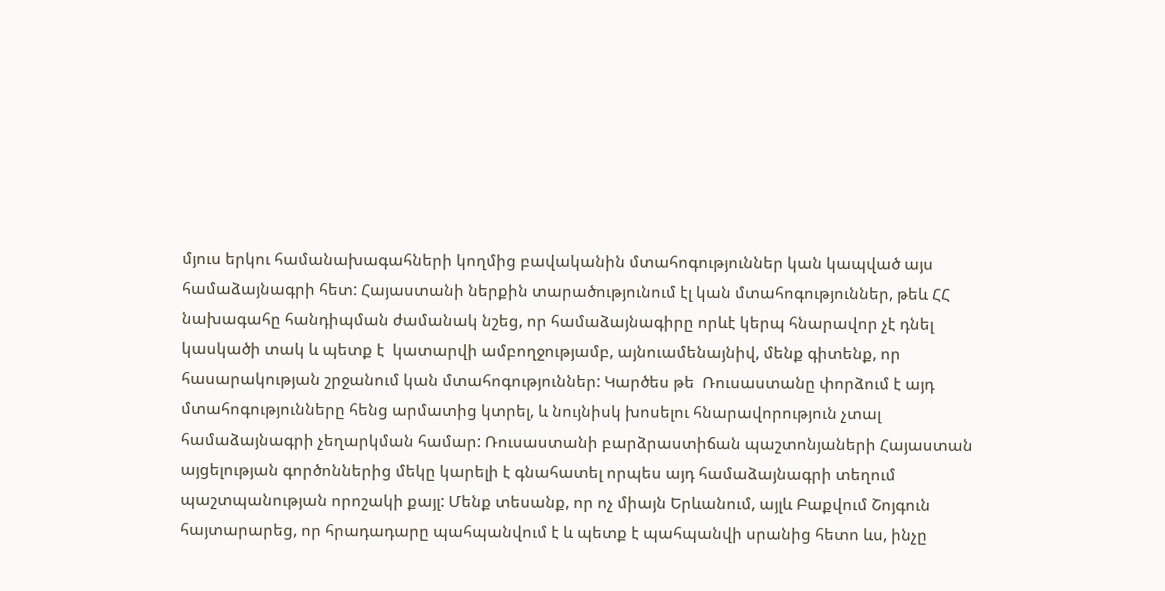մյուս երկու համանախագահների կողմից բավականին մտահոգություններ կան կապված այս համաձայնագրի հետ: Հայաստանի ներքին տարածությունում էլ կան մտահոգություններ, թեև ՀՀ նախագահը հանդիպման ժամանակ նշեց, որ համաձայնագիրը որևէ կերպ հնարավոր չէ դնել կասկածի տակ և պետք է  կատարվի ամբողջությամբ, այնուամենայնիվ, մենք գիտենք, որ հասարակության շրջանում կան մտահոգություններ: Կարծես թե  Ռուսաստանը փորձում է այդ մտահոգությունները հենց արմատից կտրել, և նույնիսկ խոսելու հնարավորություն չտալ համաձայնագրի չեղարկման համար: Ռուսաստանի բարձրաստիճան պաշտոնյաների Հայաստան այցելության գործոններից մեկը կարելի է գնահատել որպես այդ համաձայնագրի տեղում պաշտպանության որոշակի քայլ: Մենք տեսանք, որ ոչ միայն Երևանում, այլև Բաքվում Շոյգուն հայտարարեց, որ հրադադարը պահպանվում է և պետք է պահպանվի սրանից հետո ևս, ինչը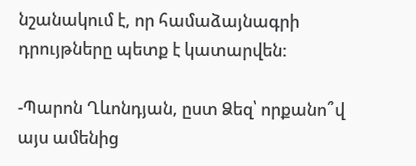նշանակում է, որ համաձայնագրի դրույթները պետք է կատարվեն:

-Պարոն Ղևոնդյան, ըստ Ձեզ՝ որքանո՞վ այս ամենից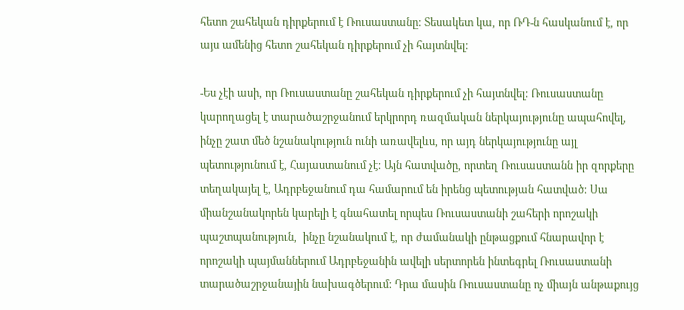հետո շահեկան դիրքերում է Ռուսաստանը: Տեսակետ կա, որ ՌԴ-ն հասկանում է, որ այս ամենից հետո շահեկան դիրքերում չի հայտնվել:

-Ես չէի ասի, որ Ռուսաստանը շահեկան դիրքերում չի հայտնվել: Ռուսաստանը կարողացել է տարածաշրջանում երկրորդ ռազմական ներկայությունը ապահովել, ինչը շատ մեծ նշանակություն ունի առավելևս, որ այդ ներկայությունը այլ պետությունում է, Հայաստանում չէ: Այն հատվածը, որտեղ Ռուսաստանն իր զորքերը տեղակայել է, Ադրբեջանում դա համարում են իրենց պետության հատված: Սա միանշանակորեն կարելի է գնահատել որպես Ռուսաստանի շահերի որոշակի պաշտպանություն,  ինչը նշանակում է, որ ժամանակի ընթացքում հնարավոր է որոշակի պայմաններում Ադրբեջանին ավելի սերտորեն ինտեգրել Ռուսաստանի տարածաշրջանային նախագծերում: Դրա մասին Ռուսաստանը ոչ միայն անթաքույց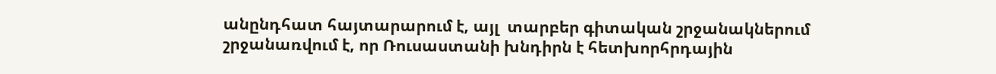անընդհատ հայտարարում է, այլ  տարբեր գիտական շրջանակներում շրջանառվում է, որ Ռուսաստանի խնդիրն է հետխորհրդային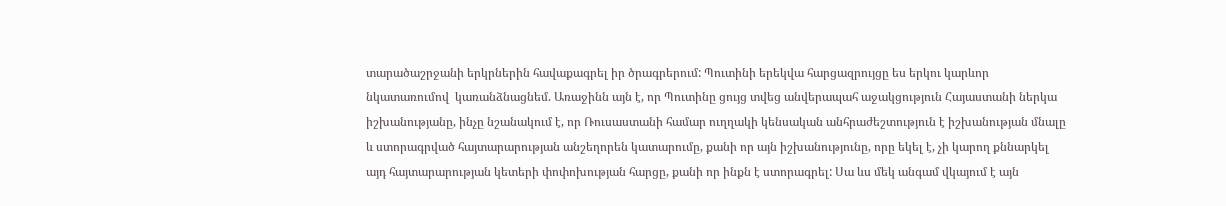տարածաշրջանի երկրներին հավաքագրել իր ծրագրերում: Պուտինի երեկվա հարցազրույցը ես երկու կարևոր նկատառումով  կառանձնացնեմ. Առաջինն այն է, որ Պուտինը ցույց տվեց անվերապահ աջակցություն Հայաստանի ներկա  իշխանությանը, ինչը նշանակում է, որ Ռուսաստանի համար ուղղակի կենսական անհրաժեշտություն է իշխանության մնալը և ստորագրված հայտարարության անշեղորեն կատարումը, քանի որ այն իշխանությունը, որը եկել է, չի կարող քննարկել այդ հայտարարության կետերի փոփոխության հարցը, քանի որ ինքն է ստորագրել: Սա ևս մեկ անգամ վկայում է այն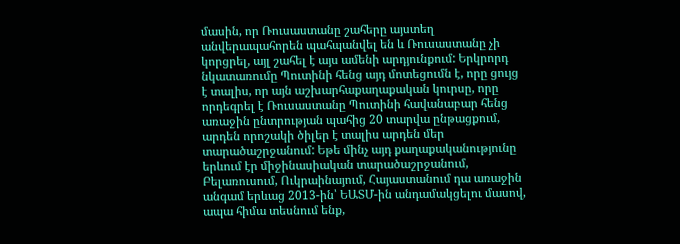մասին, որ Ռուսաստանը շահերը այստեղ  անվերապահորեն պահպանվել են և Ռուսաստանը չի կորցրել, այլ շահել է այս ամենի արդյունքում: Երկրորդ նկատառումը Պուտինի հենց այդ մոտեցումն է, որը ցույց է տալիս, որ այն աշխարհաքաղաքական կուրսը, որը որդեգրել է Ռուսաստանը Պուտինի հավանաբար հենց առաջին ընտրության պահից 20 տարվա ընթացքում, արդեն որոշակի ծիլեր է տալիս արդեն մեր տարածաշրջանում: Եթե մինչ այդ քաղաքականությունը երևում էր միջինասիական տարածաշրջանում, Բելառուսում, Ուկրաինայում, Հայաստանում դա առաջին անգամ երևաց 2013-ին՝ ԵԱՏՄ-ին անդամակցելու մասով, ապա հիմա տեսնում ենք,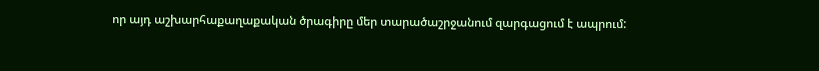որ այդ աշխարհաքաղաքական ծրագիրը մեր տարածաշրջանում զարգացում է ապրում: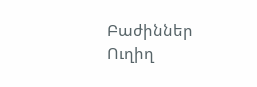Բաժիններ
Ուղիղ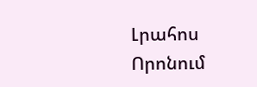Լրահոս
Որոնում